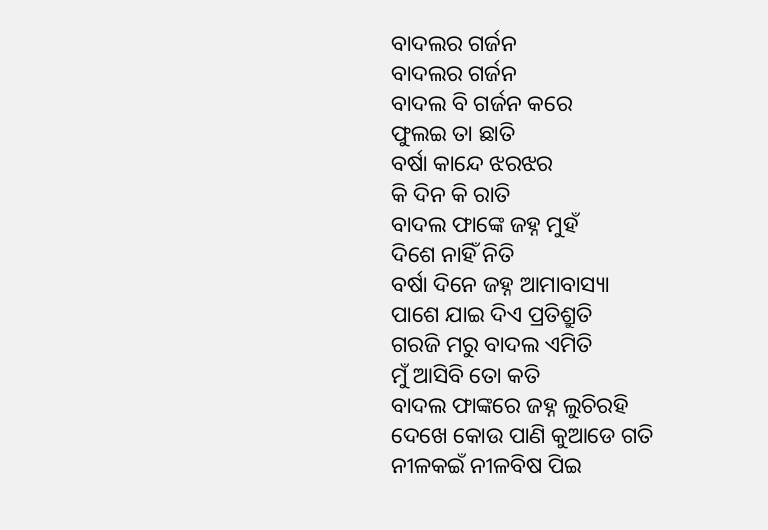ବାଦଲର ଗର୍ଜନ
ବାଦଲର ଗର୍ଜନ
ବାଦଲ ବି ଗର୍ଜନ କରେ
ଫୁଲଇ ତା ଛାତି
ବର୍ଷା କାନ୍ଦେ ଝରଝର
କି ଦିନ କି ରାତି
ବାଦଲ ଫାଙ୍କେ ଜହ୍ନ ମୁହଁ
ଦିଶେ ନାହିଁ ନିତି
ବର୍ଷା ଦିନେ ଜହ୍ନ ଆମାବାସ୍ୟା
ପାଶେ ଯାଇ ଦିଏ ପ୍ରତିଶ୍ରୁତି
ଗରଜି ମରୁ ବାଦଲ ଏମିତି
ମୁଁ ଆସିବି ତୋ କତି
ବାଦଲ ଫାଙ୍କରେ ଜହ୍ନ ଲୁଚିରହି
ଦେଖେ କୋଉ ପାଣି କୁଆଡେ ଗତି
ନୀଳକଇଁ ନୀଳବିଷ ପିଇ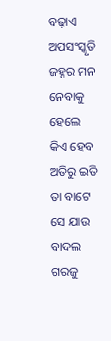ବଢ଼ାଏ ଅପସଂସ୍କୃତି
ଜହ୍ନର ମନ ନେବାକୁ ହେଲେ
କିଏ ହେବ ଅତିରୁ ଇତି
ତା ବାଟେ ସେ ଯାଉ ବାଦଲ ଗରଜୁ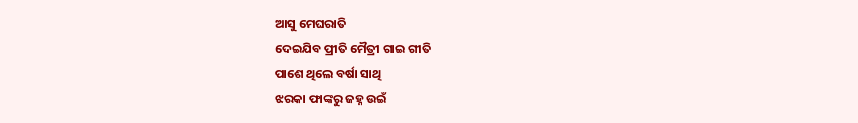ଆସୁ ମେଘରାତି
ଦେଇଯିବ ପ୍ରୀତି ମୈତ୍ରୀ ଗାଇ ଗୀତି
ପାଶେ ଥିଲେ ବର୍ଷା ସାଥି
ଝରକା ଫାଙ୍କରୁ ଜହ୍ନ ଉଇଁ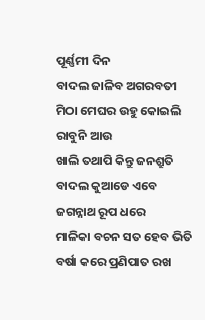ପୂର୍ଣ୍ଣମୀ ଦିନ
ବାଦଲ ଜାଳିବ ଅଗରବତୀ
ମିଠା ମେଘର ଉହୁ କୋଇଲି ରାବୁନି ଆଉ
ଖାଲି ତଥାପି କିନ୍ତୁ ଜନଶ୍ରୁତି
ବାଦଲ କୁଆଡେ ଏବେ ଜଗନ୍ନାଥ ରୂପ ଧରେ
ମାଳିକା ବଚନ ସତ ହେବ ଭିତି
ବର୍ଷା କରେ ପ୍ରଣିପାତ ରଖ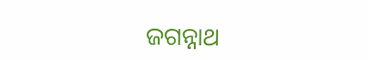ଜଗନ୍ନାଥ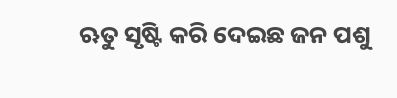ଋତୁ ସୃଷ୍ଟି କରି ଦେଇଛ ଜନ ପଶୁ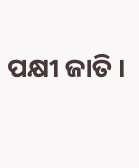ପକ୍ଷୀ ଜାତି ।